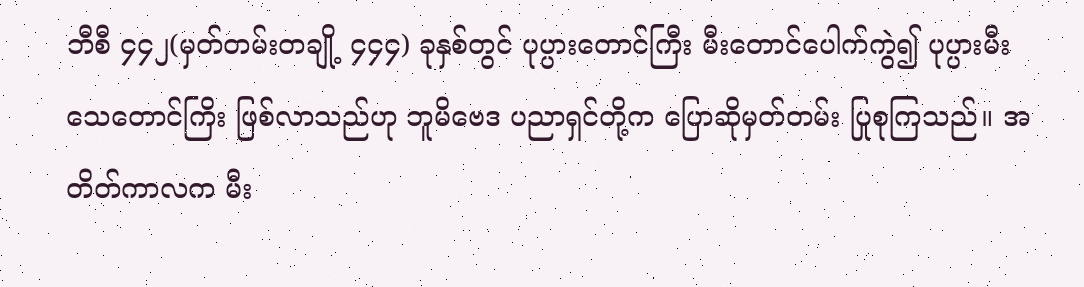ဘီစီ ၄၄၂(မှတ်တမ်းတချို့ ၄၄၄) ခုနှစ်တွင် ပုပ္ပားတောင်ကြီး မီးတောင်ပေါက်ကွဲ၍ ပုပ္ပားမီးသေတောင်ကြိး ဖြစ်လာသည်ဟု ဘူမိဗေဒ ပညာရှင်တို့က ပြောဆိုမှတ်တမ်း ပြုစုကြသည်။ အတိတ်ကာလက မီး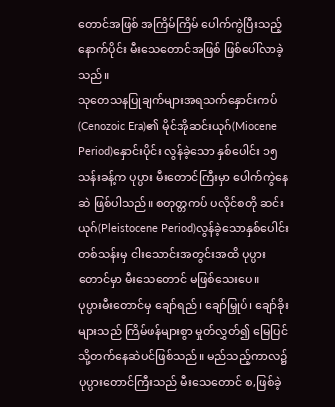တောင်အဖြစ် အကြိမ်ကြိမ် ပေါက်ကွဲပြီးသည့်နောက်ပိုင်း မီးသေတောင်အဖြစ် ဖြစ်ပေါ်လာခဲ့သည်။
သုတေသနပြုချက်များအရသက်နှောင်းကပ်(Cenozoic Era)၏ မိုင်အိုဆင်းယုဂ်(Miocene Period)နှောင်းပိုင်း လွန်ခဲ့သော နှစ်ပေါင်း ၁၅ သန်းခန့်က ပုပ္ပား မီးတောင်ကြီးမှာ ပေါက်ကွဲနေဆဲ ဖြစ်ပါသည်။ စတုတ္တကပ် ပလိုင်စတို ဆင်းယုဂ်(Pleistocene Period)လွန်ခဲ့သောနှစ်ပေါင်း တစ်သန်းမှ ငါးသောင်းအတွင်းအထိ ပုပ္ပားတောင်မှာ မီးသေတောင် မဖြစ်သေးပေ။
ပုပ္ပားမီးတောင်မှ ချော်ရည်၊ ချော်မြှုပ်၊ ချော်ခိုးများသည် ကြိမ်ဖန်များစွာ မှုတ်လွှတ်၍ မြေပြင်သို့တက်နေဆဲပင်ဖြစ်သည်။ မည်သည့်ကာလ၌ ပုပ္ပားတောင်ကြီးသည် မီးသေတောင် စ,ဖြစ်ခဲ့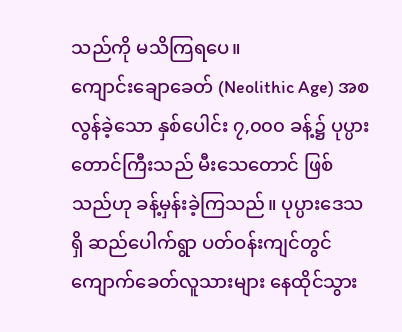သည်ကို မသိကြရပေ။
ကျောင်းချောခေတ် (Neolithic Age) အစ လွန်ခဲ့သော နှစ်ပေါင်း ၇,၀၀၀ ခန့်၌ ပုပ္ပားတောင်ကြီးသည် မီးသေတောင် ဖြစ်သည်ဟု ခန့်မှန်းခဲ့ကြသည်။ ပုပ္ပားဒေသရှိ ဆည်ပေါက်ရွာ ပတ်ဝန်းကျင်တွင် ကျောက်ခေတ်လူသားများ နေထိုင်သွား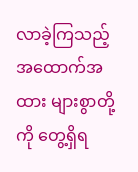လာခဲ့ကြသည့် အထောက်အထား များစွာတို့ကို တွေ့ရှိရ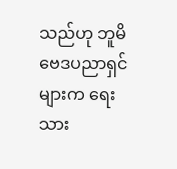သည်ဟု ဘူမိဗေဒပညာရှင်များက ရေးသား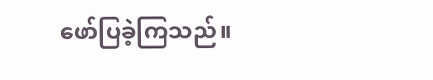ဖော်ပြခဲ့ကြသည်။